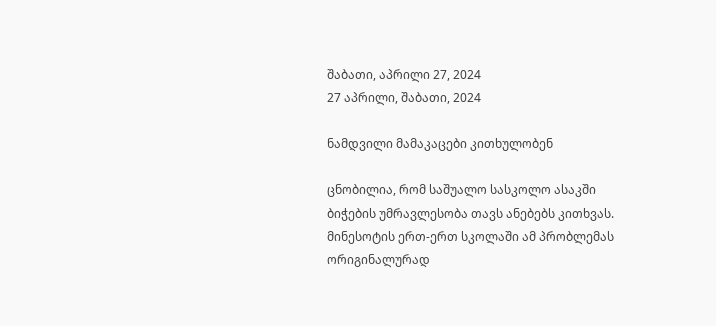შაბათი, აპრილი 27, 2024
27 აპრილი, შაბათი, 2024

ნამდვილი მამაკაცები კითხულობენ

ცნობილია, რომ საშუალო სასკოლო ასაკში ბიჭების უმრავლესობა თავს ანებებს კითხვას. მინესოტის ერთ-ერთ სკოლაში ამ პრობლემას ორიგინალურად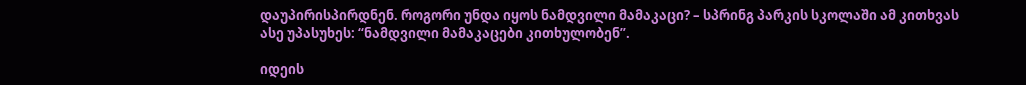დაუპირისპირდნენ. როგორი უნდა იყოს ნამდვილი მამაკაცი? – სპრინგ პარკის სკოლაში ამ კითხვას ასე უპასუხეს: “ნამდვილი მამაკაცები კითხულობენ”.

იდეის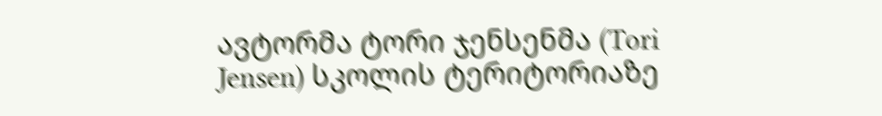ავტორმა ტორი ჯენსენმა (Tori Jensen) სკოლის ტერიტორიაზე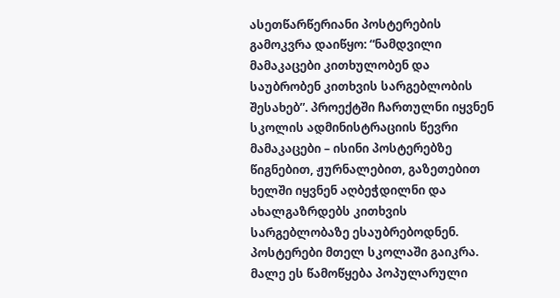ასეთწარწერიანი პოსტერების გამოკვრა დაიწყო: “ნამდვილი მამაკაცები კითხულობენ და საუბრობენ კითხვის სარგებლობის შესახებ”. პროექტში ჩართულნი იყვნენ სკოლის ადმინისტრაციის წევრი მამაკაცები – ისინი პოსტერებზე წიგნებით, ჟურნალებით, გაზეთებით ხელში იყვნენ აღბეჭდილნი და ახალგაზრდებს კითხვის სარგებლობაზე ესაუბრებოდნენ. პოსტერები მთელ სკოლაში გაიკრა. მალე ეს წამოწყება პოპულარული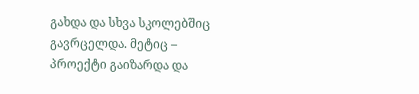გახდა და სხვა სკოლებშიც გავრცელდა. მეტიც – პროექტი გაიზარდა და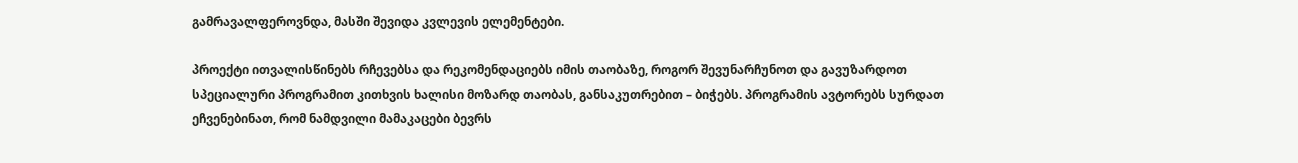გამრავალფეროვნდა, მასში შევიდა კვლევის ელემენტები.

პროექტი ითვალისწინებს რჩევებსა და რეკომენდაციებს იმის თაობაზე, როგორ შევუნარჩუნოთ და გავუზარდოთ სპეციალური პროგრამით კითხვის ხალისი მოზარდ თაობას, განსაკუთრებით – ბიჭებს. პროგრამის ავტორებს სურდათ ეჩვენებინათ, რომ ნამდვილი მამაკაცები ბევრს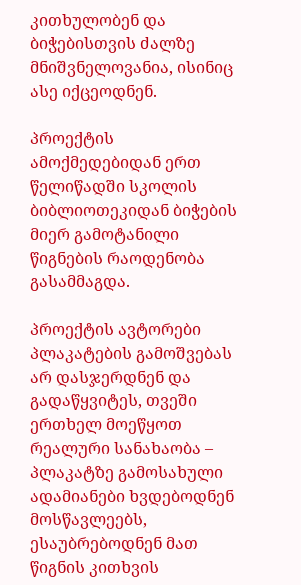კითხულობენ და ბიჭებისთვის ძალზე მნიშვნელოვანია, ისინიც ასე იქცეოდნენ.

პროექტის ამოქმედებიდან ერთ წელიწადში სკოლის ბიბლიოთეკიდან ბიჭების მიერ გამოტანილი წიგნების რაოდენობა გასამმაგდა.

პროექტის ავტორები პლაკატების გამოშვებას არ დასჯერდნენ და გადაწყვიტეს, თვეში ერთხელ მოეწყოთ რეალური სანახაობა – პლაკატზე გამოსახული ადამიანები ხვდებოდნენ მოსწავლეებს, ესაუბრებოდნენ მათ წიგნის კითხვის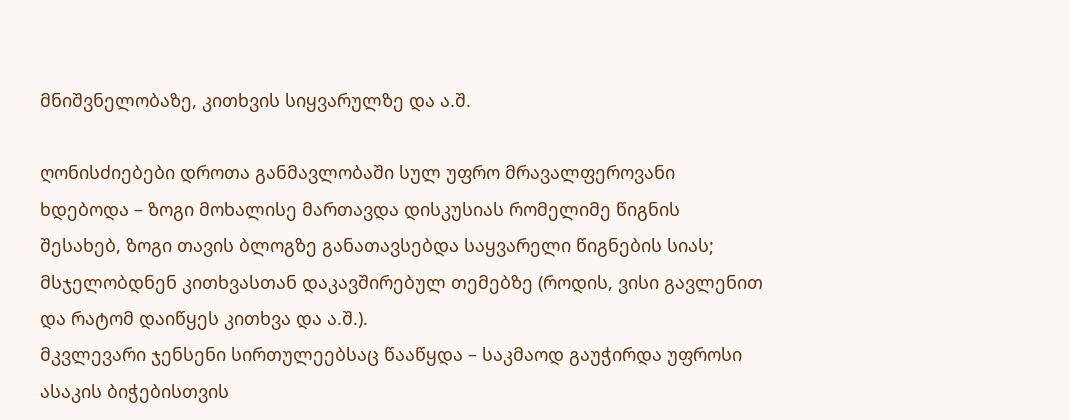მნიშვნელობაზე, კითხვის სიყვარულზე და ა.შ.

ღონისძიებები დროთა განმავლობაში სულ უფრო მრავალფეროვანი ხდებოდა – ზოგი მოხალისე მართავდა დისკუსიას რომელიმე წიგნის შესახებ, ზოგი თავის ბლოგზე განათავსებდა საყვარელი წიგნების სიას; მსჯელობდნენ კითხვასთან დაკავშირებულ თემებზე (როდის, ვისი გავლენით და რატომ დაიწყეს კითხვა და ა.შ.).
მკვლევარი ჯენსენი სირთულეებსაც წააწყდა – საკმაოდ გაუჭირდა უფროსი ასაკის ბიჭებისთვის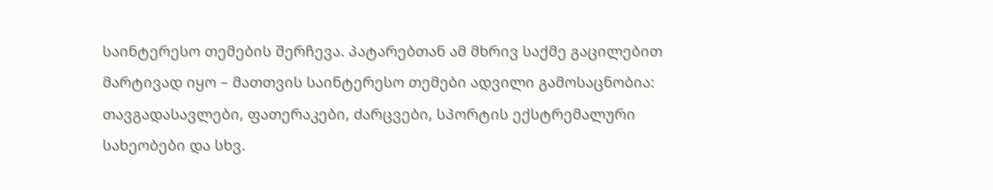საინტერესო თემების შერჩევა. პატარებთან ამ მხრივ საქმე გაცილებით მარტივად იყო – მათთვის საინტერესო თემები ადვილი გამოსაცნობია: თავგადასავლები, ფათერაკები, ძარცვები, სპორტის ექსტრემალური სახეობები და სხვ.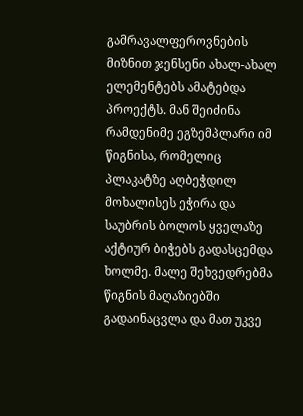გამრავალფეროვნების მიზნით ჯენსენი ახალ-ახალ ელემენტებს ამატებდა პროექტს. მან შეიძინა რამდენიმე ეგზემპლარი იმ წიგნისა, რომელიც პლაკატზე აღბეჭდილ მოხალისეს ეჭირა და საუბრის ბოლოს ყველაზე აქტიურ ბიჭებს გადასცემდა ხოლმე. მალე შეხვედრებმა წიგნის მაღაზიებში გადაინაცვლა და მათ უკვე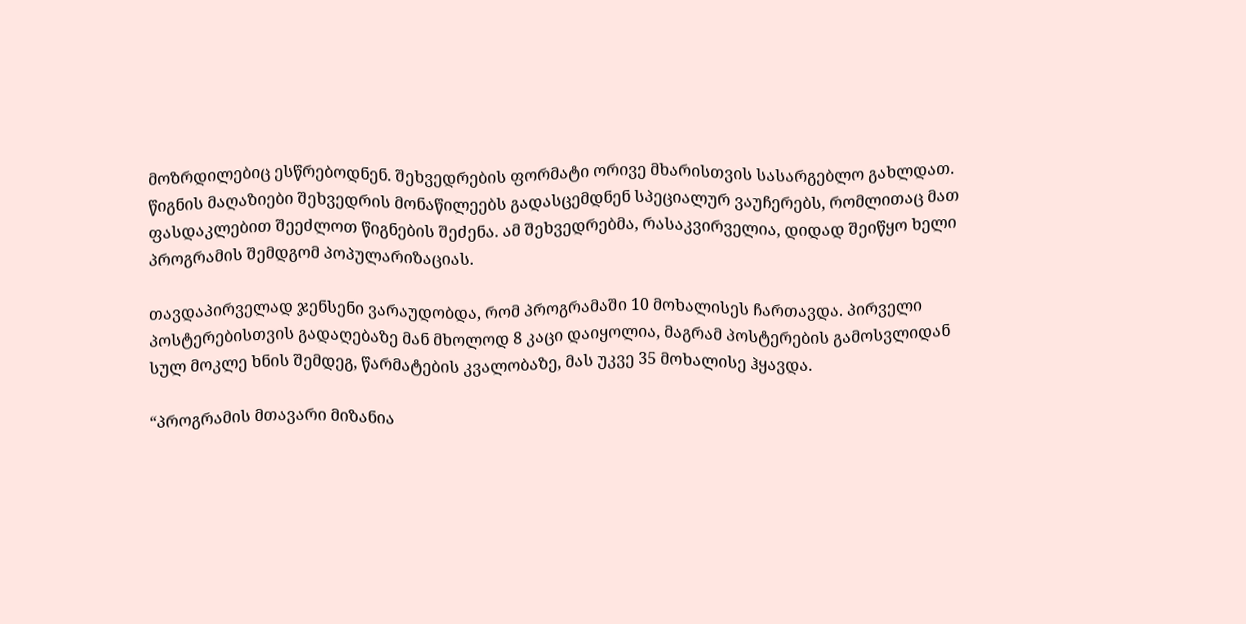მოზრდილებიც ესწრებოდნენ. შეხვედრების ფორმატი ორივე მხარისთვის სასარგებლო გახლდათ. წიგნის მაღაზიები შეხვედრის მონაწილეებს გადასცემდნენ სპეციალურ ვაუჩერებს, რომლითაც მათ ფასდაკლებით შეეძლოთ წიგნების შეძენა. ამ შეხვედრებმა, რასაკვირველია, დიდად შეიწყო ხელი პროგრამის შემდგომ პოპულარიზაციას.

თავდაპირველად ჯენსენი ვარაუდობდა, რომ პროგრამაში 10 მოხალისეს ჩართავდა. პირველი პოსტერებისთვის გადაღებაზე მან მხოლოდ 8 კაცი დაიყოლია, მაგრამ პოსტერების გამოსვლიდან სულ მოკლე ხნის შემდეგ, წარმატების კვალობაზე, მას უკვე 35 მოხალისე ჰყავდა.

“პროგრამის მთავარი მიზანია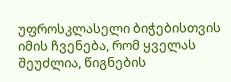უფროსკლასელი ბიჭებისთვის იმის ჩვენება, რომ ყველას შეუძლია, წიგნების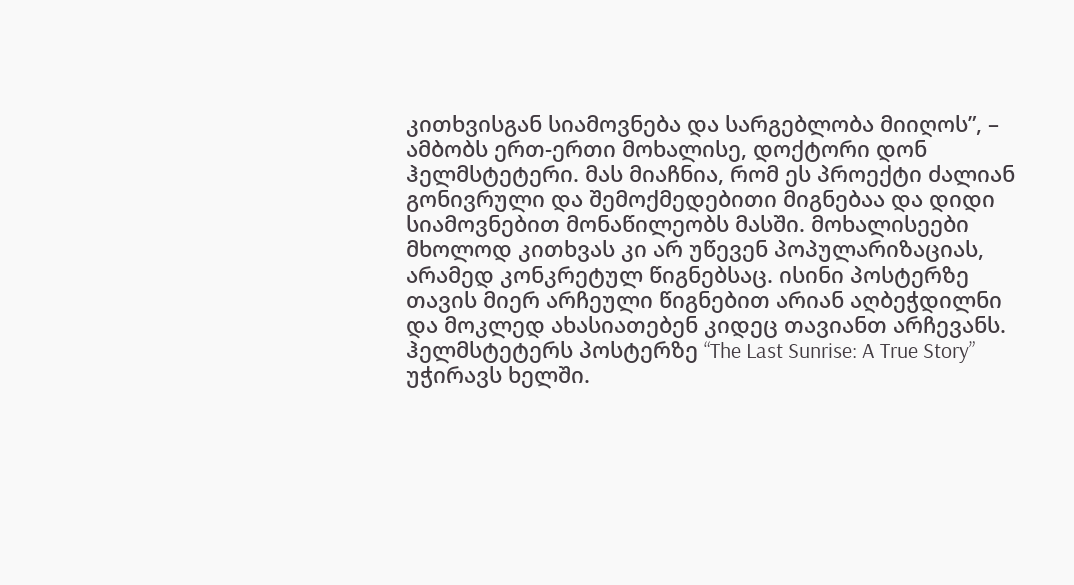კითხვისგან სიამოვნება და სარგებლობა მიიღოს”, – ამბობს ერთ-ერთი მოხალისე, დოქტორი დონ ჰელმსტეტერი. მას მიაჩნია, რომ ეს პროექტი ძალიან გონივრული და შემოქმედებითი მიგნებაა და დიდი სიამოვნებით მონაწილეობს მასში. მოხალისეები მხოლოდ კითხვას კი არ უწევენ პოპულარიზაციას, არამედ კონკრეტულ წიგნებსაც. ისინი პოსტერზე თავის მიერ არჩეული წიგნებით არიან აღბეჭდილნი და მოკლედ ახასიათებენ კიდეც თავიანთ არჩევანს. ჰელმსტეტერს პოსტერზე “The Last Sunrise: A True Story” უჭირავს ხელში.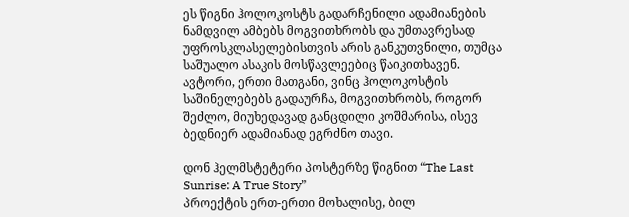ეს წიგნი ჰოლოკოსტს გადარჩენილი ადამიანების ნამდვილ ამბებს მოგვითხრობს და უმთავრესად უფროსკლასელებისთვის არის განკუთვნილი, თუმცა საშუალო ასაკის მოსწავლეებიც წაიკითხავენ. ავტორი, ერთი მათგანი, ვინც ჰოლოკოსტის საშინელებებს გადაურჩა, მოგვითხრობს, როგორ შეძლო, მიუხედავად განცდილი კოშმარისა, ისევ ბედნიერ ადამიანად ეგრძნო თავი.

დონ ჰელმსტეტერი პოსტერზე წიგნით “The Last Sunrise: A True Story”
პროექტის ერთ-ერთი მოხალისე, ბილ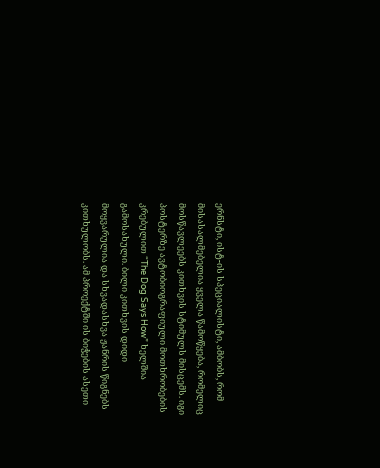ერნსტი, ისტ-ის სპეციალისტი, ამბობს, რომ მისასალმებელია ყველა წამოწყება, რომელიც მოსწავლეებს კითხვის სტიმულს მისცემს. იგი პოსტერზე ავტობიოგრაფიული მოთხრობების კრებულით “The Dog Says How” ხელშია გამოსახული. ბილი კითხვის დიდი მოყვარულია და სხვადასხვა ჟანრის წიგნებს კითხულობს. ამ პროექტში ის ბიჭების ასეთი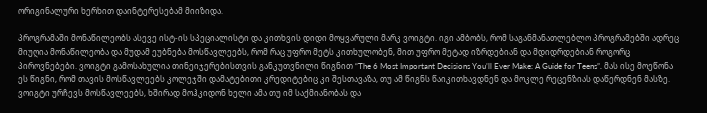ორიგინალური ხერხით დაინტერესებამ მიიზიდა.

პროგრამაში მონაწილეობს ასევე ისტ-ის სპეციალისტი და კითხვის დიდი მოყვარული მარკ ვოიგტი. იგი ამბობს, რომ საგანმანათლებლო პროგრამებში ადრეც მიუღია მონაწილეობა და მუდამ ეუბნება მოსწავლეებს, რომ რაც უფრო მეტს კითხულობენ, მით უფრო მეტად იზრდებიან და მდიდრდებიან როგორც პიროვნებები. ვოიგტი გამოსახულია თინეიჯერებისთვის განკუთვნილი წიგნით “The 6 Most Important Decisions You’ll Ever Make: A Guide for Teens”. მას ისე მოეწონა ეს წიგნი, რომ თავის მოსწავლეებს კოლეჯში დამატებითი კრედიტებიც კი შესთავაზა, თუ ამ წიგნს წაიკითხავდნენ და მოკლე რეცენზიას დაწერდნენ მასზე. ვოიგტი ურჩევს მოსწავლეებს, ხშირად მოჰკიდონ ხელი ამა თუ იმ საქმიანობას და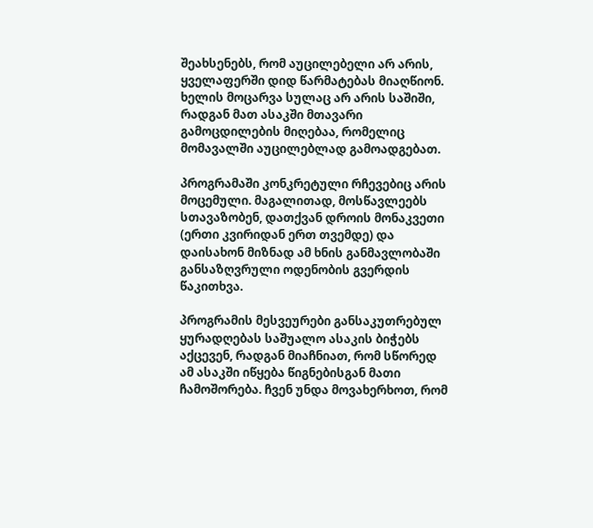შეახსენებს, რომ აუცილებელი არ არის, ყველაფერში დიდ წარმატებას მიაღწიონ. ხელის მოცარვა სულაც არ არის საშიში, რადგან მათ ასაკში მთავარი გამოცდილების მიღებაა, რომელიც მომავალში აუცილებლად გამოადგებათ.

პროგრამაში კონკრეტული რჩევებიც არის მოცემული. მაგალითად, მოსწავლეებს სთავაზობენ, დათქვან დროის მონაკვეთი (ერთი კვირიდან ერთ თვემდე) და დაისახონ მიზნად ამ ხნის განმავლობაში განსაზღვრული ოდენობის გვერდის წაკითხვა.

პროგრამის მესვეურები განსაკუთრებულ ყურადღებას საშუალო ასაკის ბიჭებს აქცევენ, რადგან მიაჩნიათ, რომ სწორედ ამ ასაკში იწყება წიგნებისგან მათი ჩამოშორება. ჩვენ უნდა მოვახერხოთ, რომ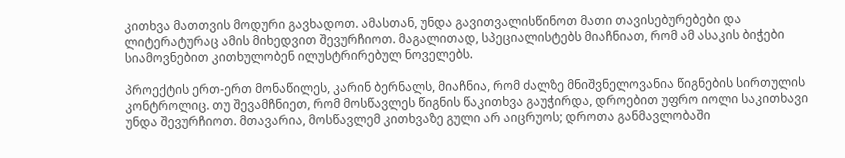კითხვა მათთვის მოდური გავხადოთ. ამასთან, უნდა გავითვალისწინოთ მათი თავისებურებები და ლიტერატურაც ამის მიხედვით შევურჩიოთ. მაგალითად, სპეციალისტებს მიაჩნიათ, რომ ამ ასაკის ბიჭები სიამოვნებით კითხულობენ ილუსტრირებულ ნოველებს.

პროექტის ერთ-ერთ მონაწილეს, კარინ ბერნალს, მიაჩნია, რომ ძალზე მნიშვნელოვანია წიგნების სირთულის კონტროლიც. თუ შევამჩნიეთ, რომ მოსწავლეს წიგნის წაკითხვა გაუჭირდა, დროებით უფრო იოლი საკითხავი უნდა შევურჩიოთ. მთავარია, მოსწავლემ კითხვაზე გული არ აიცრუოს; დროთა განმავლობაში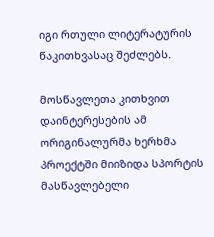იგი რთული ლიტერატურის წაკითხვასაც შეძლებს.

მოსწავლეთა კითხვით დაინტერესების ამ ორიგინალურმა ხერხმა პროექტში მიიზიდა სპორტის მასწავლებელი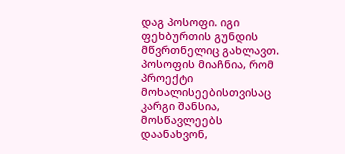დაგ პოსოფი. იგი ფეხბურთის გუნდის მწვრთნელიც გახლავთ. პოსოფის მიაჩნია, რომ პროექტი მოხალისეებისთვისაც კარგი შანსია, მოსწავლეებს დაანახვონ,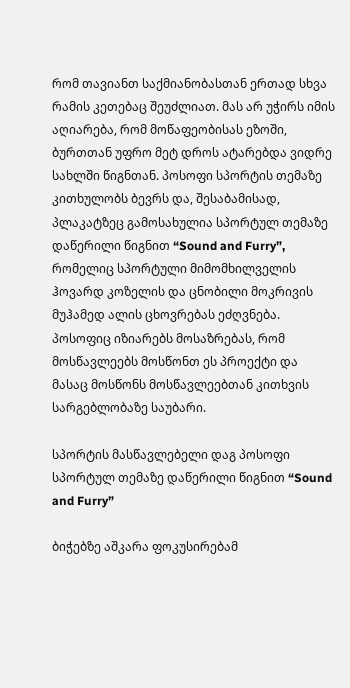რომ თავიანთ საქმიანობასთან ერთად სხვა რამის კეთებაც შეუძლიათ. მას არ უჭირს იმის აღიარება, რომ მოწაფეობისას ეზოში, ბურთთან უფრო მეტ დროს ატარებდა ვიდრე სახლში წიგნთან. პოსოფი სპორტის თემაზე კითხულობს ბევრს და, შესაბამისად, პლაკატზეც გამოსახულია სპორტულ თემაზე დაწერილი წიგნით “Sound and Furry”, რომელიც სპორტული მიმომხილველის ჰოვარდ კოზელის და ცნობილი მოკრივის მუჰამედ ალის ცხოვრებას ეძღვნება. პოსოფიც იზიარებს მოსაზრებას, რომ მოსწავლეებს მოსწონთ ეს პროექტი და მასაც მოსწონს მოსწავლეებთან კითხვის სარგებლობაზე საუბარი.

სპორტის მასწავლებელი დაგ პოსოფი სპორტულ თემაზე დაწერილი წიგნით “Sound and Furry”

ბიჭებზე აშკარა ფოკუსირებამ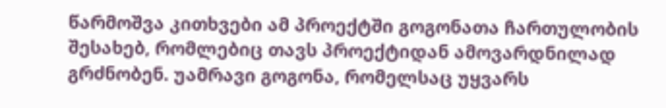წარმოშვა კითხვები ამ პროექტში გოგონათა ჩართულობის შესახებ, რომლებიც თავს პროექტიდან ამოვარდნილად გრძნობენ. უამრავი გოგონა, რომელსაც უყვარს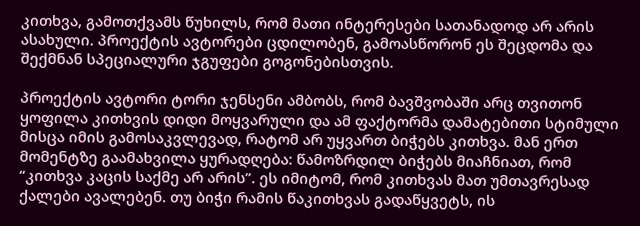კითხვა, გამოთქვამს წუხილს, რომ მათი ინტერესები სათანადოდ არ არის ასახული. პროექტის ავტორები ცდილობენ, გამოასწორონ ეს შეცდომა და შექმნან სპეციალური ჯგუფები გოგონებისთვის.

პროექტის ავტორი ტორი ჯენსენი ამბობს, რომ ბავშვობაში არც თვითონ ყოფილა კითხვის დიდი მოყვარული და ამ ფაქტორმა დამატებითი სტიმული მისცა იმის გამოსაკვლევად, რატომ არ უყვართ ბიჭებს კითხვა. მან ერთ მომენტზე გაამახვილა ყურადღება: წამოზრდილ ბიჭებს მიაჩნიათ, რომ “კითხვა კაცის საქმე არ არის”. ეს იმიტომ, რომ კითხვას მათ უმთავრესად ქალები ავალებენ. თუ ბიჭი რამის წაკითხვას გადაწყვეტს, ის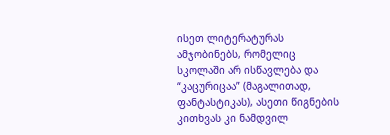ისეთ ლიტერატურას ამჯობინებს, რომელიც სკოლაში არ ისწავლება და “კაცურიცაა” (მაგალითად, ფანტასტიკას), ასეთი წიგნების კითხვას კი ნამდვილ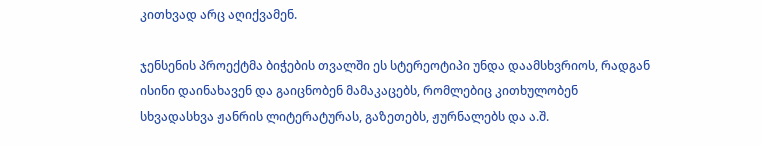კითხვად არც აღიქვამენ.

ჯენსენის პროექტმა ბიჭების თვალში ეს სტერეოტიპი უნდა დაამსხვრიოს, რადგან ისინი დაინახავენ და გაიცნობენ მამაკაცებს, რომლებიც კითხულობენ სხვადასხვა ჟანრის ლიტერატურას, გაზეთებს, ჟურნალებს და ა.შ.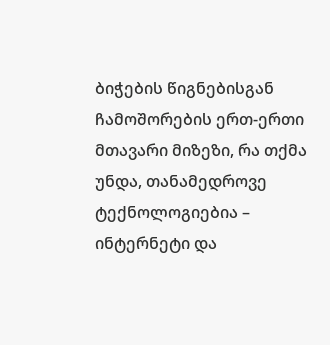ბიჭების წიგნებისგან ჩამოშორების ერთ-ერთი მთავარი მიზეზი, რა თქმა უნდა, თანამედროვე ტექნოლოგიებია – ინტერნეტი და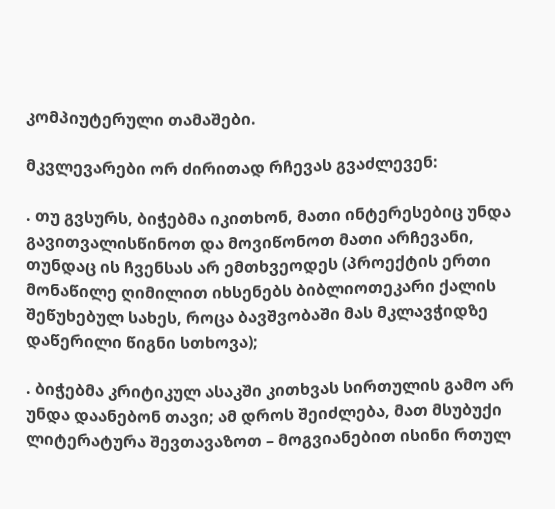კომპიუტერული თამაშები.

მკვლევარები ორ ძირითად რჩევას გვაძლევენ:

. თუ გვსურს, ბიჭებმა იკითხონ, მათი ინტერესებიც უნდა გავითვალისწინოთ და მოვიწონოთ მათი არჩევანი, თუნდაც ის ჩვენსას არ ემთხვეოდეს (პროექტის ერთი მონაწილე ღიმილით იხსენებს ბიბლიოთეკარი ქალის შეწუხებულ სახეს, როცა ბავშვობაში მას მკლავჭიდზე დაწერილი წიგნი სთხოვა);

. ბიჭებმა კრიტიკულ ასაკში კითხვას სირთულის გამო არ უნდა დაანებონ თავი; ამ დროს შეიძლება, მათ მსუბუქი ლიტერატურა შევთავაზოთ – მოგვიანებით ისინი რთულ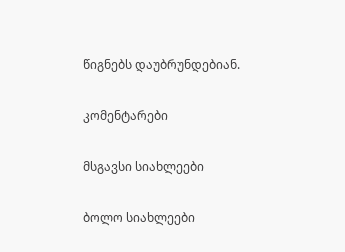წიგნებს დაუბრუნდებიან.

კომენტარები

მსგავსი სიახლეები

ბოლო სიახლეები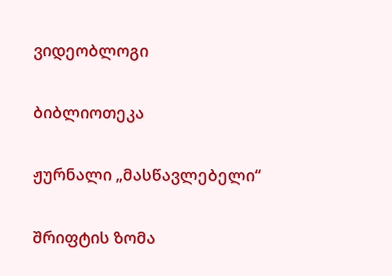ვიდეობლოგი

ბიბლიოთეკა

ჟურნალი „მასწავლებელი“

შრიფტის ზომა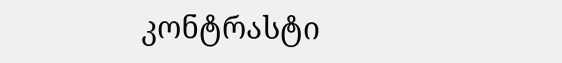კონტრასტი